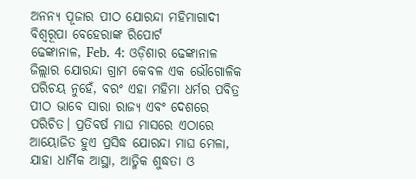ଅନନ୍ୟ ପୂଜାର ପୀଠ ଯୋରନ୍ଦା ମହିମାଗାଦୀ
ବିଶ୍ୱରୂପା ବେହେରାଙ୍କ ରିପୋର୍ଟ
ଢେଙ୍କାନାଳ, Feb. 4: ଓଡ଼ିଶାର ଢେଙ୍କାନାଳ ଜିଲ୍ଲାର ଯୋରନ୍ଦା ଗ୍ରାମ କେବଳ ଏକ ଭୌଗୋଳିକ ପରିଚୟ ନୁହେଁ, ବରଂ ଏହା ମହିମା ଧର୍ମର ପବିତ୍ର ପୀଠ ଭାବେ ସାରା ରାଜ୍ୟ ଏବଂ ଦେଶରେ ପରିଚିତ। ପ୍ରତିବର୍ଷ ମାଘ ମାସରେ ଏଠାରେ ଆୟୋଜିତ ହୁଏ ପ୍ରସିଦ୍ଧ ଯୋରନ୍ଦା ମାଘ ମେଳା, ଯାହା ଧାର୍ମିକ ଆସ୍ଥା, ଆତ୍ମିକ ଶୁଦ୍ଧତା ଓ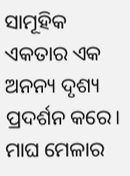ସାମୂହିକ ଏକତାର ଏକ ଅନନ୍ୟ ଦୃଶ୍ୟ ପ୍ରଦର୍ଶନ କରେ।
ମାଘ ମେଳାର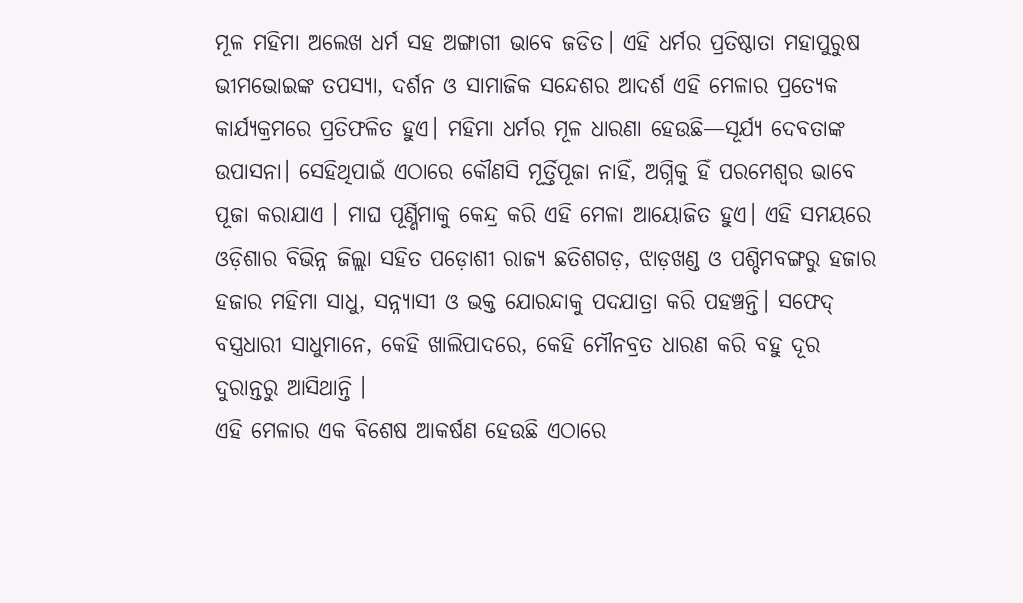ମୂଳ ମହିମା ଅଲେଖ ଧର୍ମ ସହ ଅଙ୍ଗାଗୀ ଭାବେ ଜଡିତ। ଏହି ଧର୍ମର ପ୍ରତିଷ୍ଠାତା ମହାପୁରୁଷ ଭୀମଭୋଇଙ୍କ ତପସ୍ୟା, ଦର୍ଶନ ଓ ସାମାଜିକ ସନ୍ଦେଶର ଆଦର୍ଶ ଏହି ମେଳାର ପ୍ରତ୍ୟେକ କାର୍ଯ୍ୟକ୍ରମରେ ପ୍ରତିଫଳିତ ହୁଏ। ମହିମା ଧର୍ମର ମୂଳ ଧାରଣା ହେଉଛି—ସୂର୍ଯ୍ୟ ଦେବତାଙ୍କ ଉପାସନା। ସେହିଥିପାଇଁ ଏଠାରେ କୌଣସି ମୂର୍ତ୍ତିପୂଜା ନାହିଁ, ଅଗ୍ନିକୁ ହିଁ ପରମେଶ୍ୱର ଭାବେ ପୂଜା କରାଯାଏ । ମାଘ ପୂର୍ଣ୍ଣିମାକୁ କେନ୍ଦ୍ର କରି ଏହି ମେଳା ଆୟୋଜିତ ହୁଏ। ଏହି ସମୟରେ ଓଡ଼ିଶାର ବିଭିନ୍ନ ଜିଲ୍ଲା ସହିତ ପଡ଼ୋଶୀ ରାଜ୍ୟ ଛତିଶଗଡ଼, ଝାଡ଼ଖଣ୍ଡ ଓ ପଶ୍ଚିମବଙ୍ଗରୁ ହଜାର ହଜାର ମହିମା ସାଧୁ, ସନ୍ନ୍ୟାସୀ ଓ ଭକ୍ତ ଯୋରନ୍ଦାକୁ ପଦଯାତ୍ରା କରି ପହଞ୍ଚନ୍ତି। ସଫେଦ୍ ବସ୍ତ୍ରଧାରୀ ସାଧୁମାନେ, କେହି ଖାଲିପାଦରେ, କେହି ମୌନବ୍ରତ ଧାରଣ କରି ବହୁ ଦୂର ଦୁରାନ୍ତରୁ ଆସିଥାନ୍ତି ।
ଏହି ମେଳାର ଏକ ବିଶେଷ ଆକର୍ଷଣ ହେଉଛି ଏଠାରେ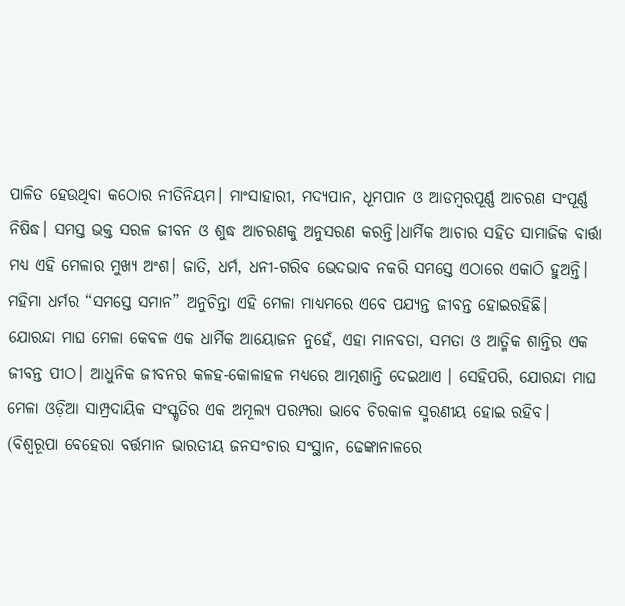ପାଳିତ ହେଉଥିବା କଠୋର ନୀତିନିୟମ। ମାଂସାହାରୀ, ମଦ୍ୟପାନ, ଧୂମପାନ ଓ ଆଡମ୍ବରପୂର୍ଣ୍ଣ ଆଚରଣ ସଂପୂର୍ଣ୍ଣ ନିଷିଦ୍ଧ। ସମସ୍ତ ଭକ୍ତ ସରଳ ଜୀବନ ଓ ଶୁଦ୍ଧ ଆଚରଣକୁ ଅନୁସରଣ କରନ୍ତି।ଧାର୍ମିକ ଆଚାର ସହିତ ସାମାଜିକ ବାର୍ତ୍ତା ମଧ୍ୟ ଏହି ମେଳାର ମୁଖ୍ୟ ଅଂଶ। ଜାତି, ଧର୍ମ, ଧନୀ-ଗରିବ ଭେଦଭାବ ନକରି ସମସ୍ତେ ଏଠାରେ ଏକାଠି ହୁଅନ୍ତି। ମହିମା ଧର୍ମର “ସମସ୍ତେ ସମାନ” ଅନୁଚିନ୍ତା ଏହି ମେଳା ମାଧ୍ୟମରେ ଏବେ ପଯ୍ୟନ୍ତ ଜୀବନ୍ତ ହୋଇରହିଛି।
ଯୋରନ୍ଦା ମାଘ ମେଳା କେବଳ ଏକ ଧାର୍ମିକ ଆୟୋଜନ ନୁହେଁ, ଏହା ମାନବତା, ସମତା ଓ ଆତ୍ମିକ ଶାନ୍ତିର ଏକ ଜୀବନ୍ତ ପୀଠ। ଆଧୁନିକ ଜୀବନର କଳହ-କୋଳାହଳ ମଧ୍ୟରେ ଆତ୍ମଶାନ୍ତି ଦେଇଥାଏ । ସେହିପରି, ଯୋରନ୍ଦା ମାଘ ମେଳା ଓଡ଼ିଆ ସାମ୍ପ୍ରଦାୟିକ ସଂସ୍କୃତିର ଏକ ଅମୂଲ୍ୟ ପରମ୍ପରା ଭାବେ ଚିରକାଳ ସ୍ମରଣୀୟ ହୋଇ ରହିବ।
(ବିଶ୍ୱରୂପା ବେହେରା ବର୍ତ୍ତମାନ ଭାରତୀୟ ଜନସଂଚାର ସଂସ୍ଥାନ, ଢେଙ୍କାନାଳରେ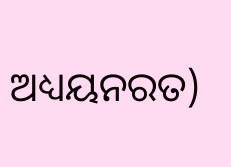ଅଧ୍ୟୟନରତ)